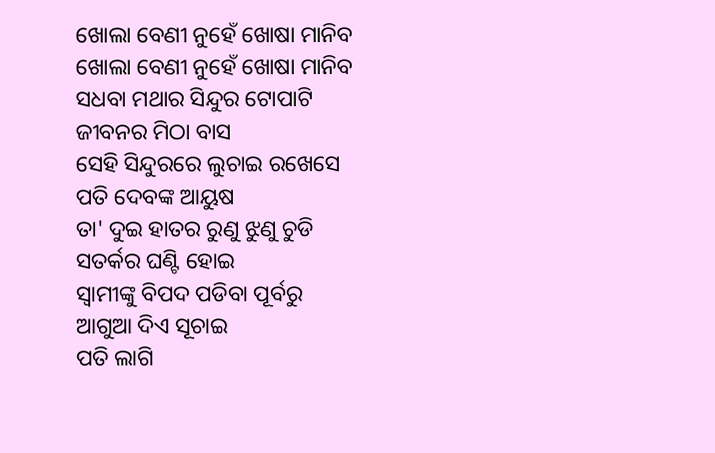ଖୋଲା ବେଣୀ ନୁହେଁ ଖୋଷା ମାନିବ
ଖୋଲା ବେଣୀ ନୁହେଁ ଖୋଷା ମାନିବ
ସଧବା ମଥାର ସିନ୍ଦୁର ଟୋପାଟି
ଜୀବନର ମିଠା ବାସ
ସେହି ସିନ୍ଦୁରରେ ଲୁଚାଇ ରଖେସେ
ପତି ଦେବଙ୍କ ଆୟୁଷ
ତା' ଦୁଇ ହାତର ରୁଣୁ ଝୁଣୁ ଚୁଡି
ସତର୍କର ଘଣ୍ଟି ହୋଇ
ସ୍ୱାମୀଙ୍କୁ ବିପଦ ପଡିବା ପୂର୍ବରୁ
ଆଗୁଆ ଦିଏ ସୂଚାଇ
ପତି ଲାଗି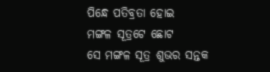ପିନ୍ଧେ ପତିବ୍ରତା ହୋଇ
ମଙ୍ଗଳ ସୂତ୍ରଟେ ଛୋଟ
ସେ ମଙ୍ଗଳ ସୂତ୍ର ଶୁଭର ସନ୍ତକ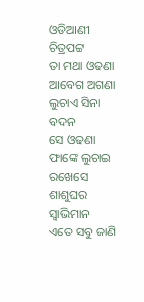ଓଡିଆଣୀ ଚିତ୍ରପଟ୍ଟ
ତା ମଥା ଓଢଣା ଆବେଗ ଅଗଣା
ଲୁଚାଏ ସିନା ବଦନ
ସେ ଓଢଣା ଫାଙ୍କେ ଲୁଚାଇ ରଖେସେ
ଶାଶୁଘର ସ୍ୱାଭିମାନ
ଏତେ ସବୁ ଜାଣି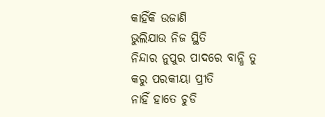କାହିଁକି ଉଜାଣି
ଭୁଲିଯାଉ ନିଜ ସ୍ଥିତି
ନିନ୍ଦାର ନୁପୁର ପାଦରେ ବାନ୍ଧି ତୁ
କରୁ ପରକୀୟା ପ୍ରୀତି
ନାହିଁ ହାତେ ଚୁଡି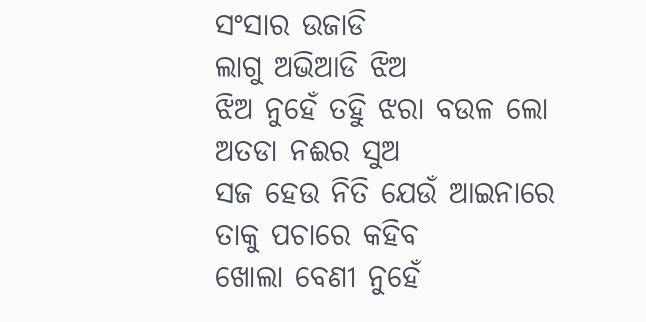ସଂସାର ଉଜାଡି
ଲାଗୁ ଅଭିଆଡି ଝିଅ
ଝିଅ ନୁହେଁ ତହିୁ ଝରା ବଉଳ ଲୋ
ଅତଡା ନଈର ସୁଅ
ସଜ ହେଉ ନିତି ଯେଉଁ ଆଇନାରେ
ତାକୁ ପଚାରେ କହିବ
ଖୋଲା ବେଣୀ ନୁହେଁ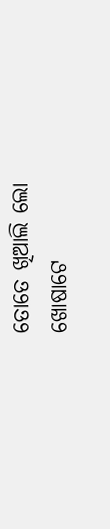ତୋତେ ଖିଆଲି ଲୋ
ଖୋଷାଟେ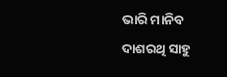ଭାରି ମାନିବ
ଦାଶରଥି ସାହୁ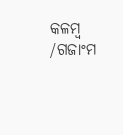କଳମ୍ବ /ଗଜାଂମ